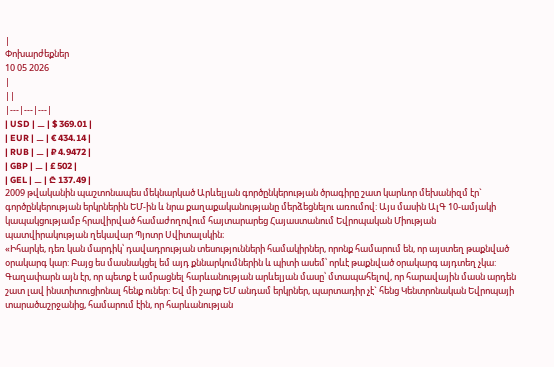|
Փոխարժեքներ
10 05 2026
|
||
|---|---|---|
| USD | ⚊ | $ 369.01 |
| EUR | ⚊ | € 434.14 |
| RUB | ⚊ | ₽ 4.9472 |
| GBP | ⚊ | £ 502 |
| GEL | ⚊ | ₾ 137.49 |
2009 թվականին պաշտոնապես մեկնարկած Արևելյան գործընկերության ծրագիրը շատ կարևոր մեխանիզմ էր` գործընկերության երկրներին ԵՄ-ին և նրա քաղաքականությանը մերձեցնելու առումով: Այս մասին ԱլԳ 10-ամյակի կապակցությամբ հրավիրված համաժողովում հայտարարեց Հայաստանում Եվրոպական Միության պատվիրակության ղեկավար Պյոտր Սվիտալսկին։
«Իհարկե, դեռ կան մարդիկ՝ դավադրության տեսությունների համակիրներ, որոնք համարում են, որ այստեղ թաքնված օրակարգ կար: Բայց ես մասնակցել եմ այդ քննարկումներին և պիտի ասեմ՝ որևէ թաքնված օրակարգ այդտեղ չկա: Գաղափարն այն էր, որ պետք է ամրացնել հարևանության արևելյան մասը՝ մտապահելով, որ հարավային մասն արդեն շատ լավ ինստիտուցիոնալ հենք ուներ: Եվ մի շարք ԵՄ անդամ երկրներ, պարտադիր չէ` հենց Կենտրոնական Եվրոպայի տարածաշրջանից, համարում էին, որ հարևանության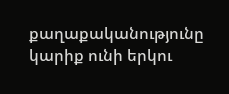քաղաքականությունը կարիք ունի երկու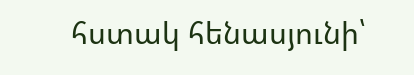հստակ հենասյունի՝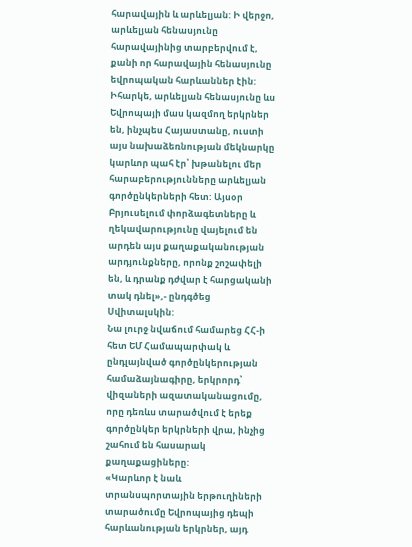հարավային և արևելյան: Ի վերջո, արևելյան հենասյունը հարավայինից տարբերվում է, քանի որ հարավային հենասյունը եվրոպական հարևաններ էին: Իհարկե, արևելյան հենասյունը ևս Եվրոպայի մաս կազմող երկրներ են, ինչպես Հայաստանը, ուստի այս նախաձեռնության մեկնարկը կարևոր պահ էր՝ խթանելու մեր հարաբերությունները արևելյան գործընկերների հետ: Այսօր Բրյուսելում փորձագետները և ղեկավարությունը վայելում են արդեն այս քաղաքականության արդյունքները, որոնք շոշափելի են, և դրանք դժվար է հարցականի տակ դնել»,- ընդգծեց Սվիտալսկին:
Նա լուրջ նվաճում համարեց ՀՀ-ի հետ ԵՄ Համապարփակ և ընդլայնված գործընկերության համաձայնագիրը, երկրորդ՝ վիզաների ազատականացումը, որը դեռևս տարածվում է երեք գործընկեր երկրների վրա, ինչից շահում են հասարակ քաղաքացիները:
«Կարևոր է նաև տրանսպորտային երթուղիների տարածումը Եվրոպայից դեպի հարևանության երկրներ, այդ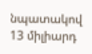նպատակով 13 միլիարդ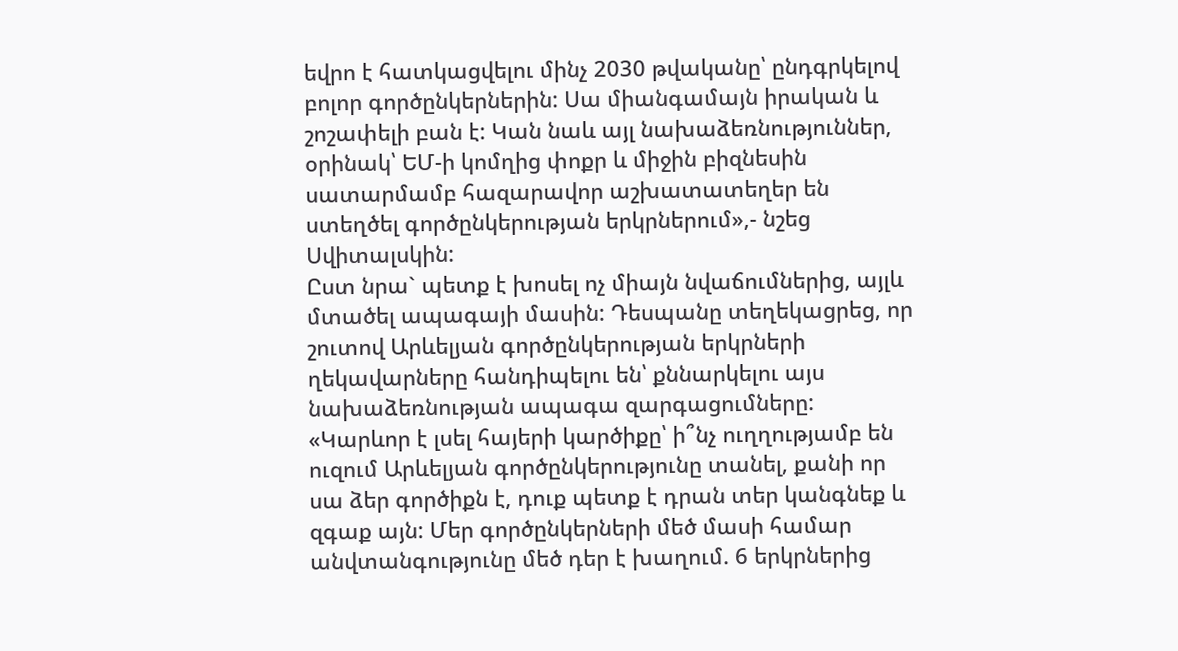եվրո է հատկացվելու մինչ 2030 թվականը՝ ընդգրկելով բոլոր գործընկերներին: Սա միանգամայն իրական և շոշափելի բան է: Կան նաև այլ նախաձեռնություններ, օրինակ՝ ԵՄ-ի կոմղից փոքր և միջին բիզնեսին սատարմամբ հազարավոր աշխատատեղեր են ստեղծել գործընկերության երկրներում»,- նշեց Սվիտալսկին:
Ըստ նրա` պետք է խոսել ոչ միայն նվաճումներից, այլև մտածել ապագայի մասին: Դեսպանը տեղեկացրեց, որ շուտով Արևելյան գործընկերության երկրների ղեկավարները հանդիպելու են՝ քննարկելու այս նախաձեռնության ապագա զարգացումները:
«Կարևոր է լսել հայերի կարծիքը՝ ի՞նչ ուղղությամբ են ուզում Արևելյան գործընկերությունը տանել, քանի որ սա ձեր գործիքն է, դուք պետք է դրան տեր կանգնեք և զգաք այն: Մեր գործընկերների մեծ մասի համար անվտանգությունը մեծ դեր է խաղում. 6 երկրներից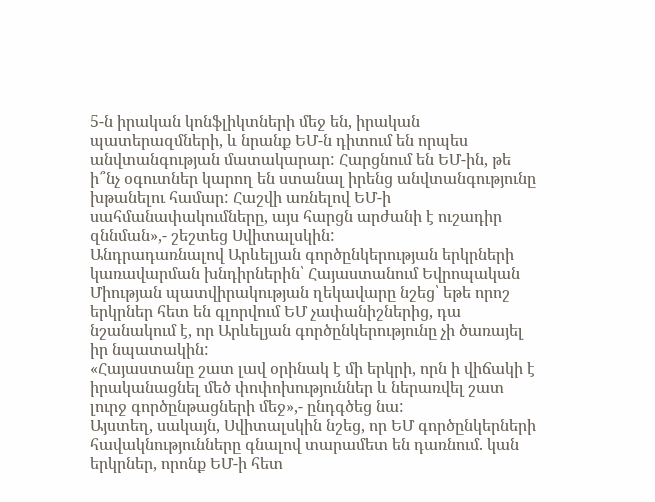5-ն իրական կոնֆլիկտների մեջ են, իրական պատերազմների, և նրանք ԵՄ-ն դիտում են որպես անվտանգության մատակարար: Հարցնում են ԵՄ-ին, թե ի՞նչ օգուտներ կարող են ստանալ իրենց անվտանգությունը խթանելու համար: Հաշվի առնելով ԵՄ-ի սահմանափակումները, այս հարցն արժանի է ուշադիր զննման»,- շեշտեց Սվիտալսկին:
Անդրադառնալով Արևելյան գործընկերության երկրների կառավարման խնդիրներին՝ Հայաստանում Եվրոպական Միության պատվիրակության ղեկավարը նշեց՝ եթե որոշ երկրներ հետ են գլորվում ԵՄ չափանիշներից, դա նշանակում է, որ Արևելյան գործընկերությունը չի ծառայել իր նպատակին:
«Հայաստանը շատ լավ օրինակ է մի երկրի, որն ի վիճակի է իրականացնել մեծ փոփոխություններ և ներառվել շատ լուրջ գործընթացների մեջ»,- ընդգծեց նա:
Այստեղ, սակայն, Սվիտալսկին նշեց, որ ԵՄ գործընկերների հավակնությունները գնալով տարամետ են դառնում. կան երկրներ, որոնք ԵՄ-ի հետ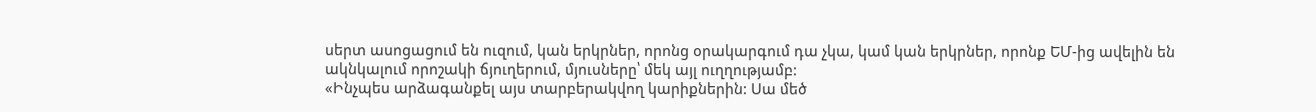սերտ ասոցացում են ուզում, կան երկրներ, որոնց օրակարգում դա չկա, կամ կան երկրներ, որոնք ԵՄ-ից ավելին են ակնկալում որոշակի ճյուղերում, մյուսները՝ մեկ այլ ուղղությամբ:
«Ինչպես արձագանքել այս տարբերակվող կարիքներին: Սա մեծ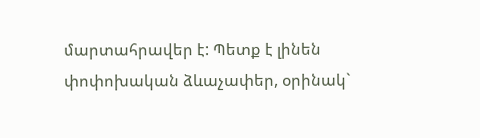մարտահրավեր է: Պետք է լինեն փոփոխական ձևաչափեր, օրինակ`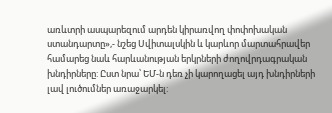առևտրի ասպարեզում արդեն կիրառվող փոփոխական ստանդարտը»,- նշեց Սվիտալսկին և կարևոր մարտահրավեր համարեց նաև հարևանության երկրների ժողովրդագրական խնդիրները: Ըստ նրա՝ ԵՄ-ն դեռ չի կարողացել այդ խնդիրների լավ լուծումներ առաջարկել: